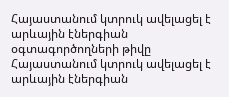Հայաստանում կտրուկ ավելացել է արևային էներգիան օգտագործողների թիվը
Հայաստանում կտրուկ ավելացել է արևային էներգիան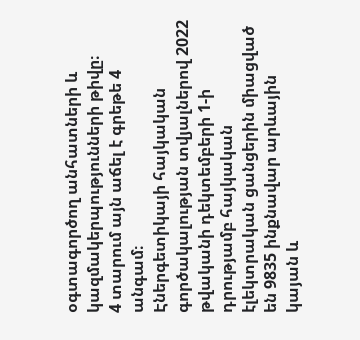օգտագործող անհատների և կազմակերպությունների թիվը։
4 տարում այն աճել է գրեթե 4 անգամ։
Էներգետիկայի հայկական գործակալության տվյալներով 2022 թվականի դեկտեմբերի 1-ի դրությամբ հայկական էլեկտրական ցանցերին միացված են 9835 ինքնավար արևային կայան և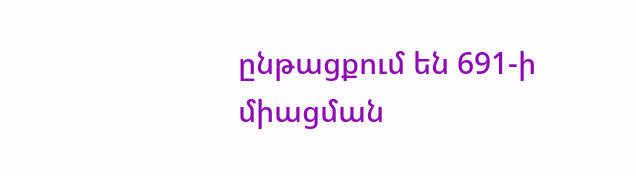ընթացքում են 691-ի միացման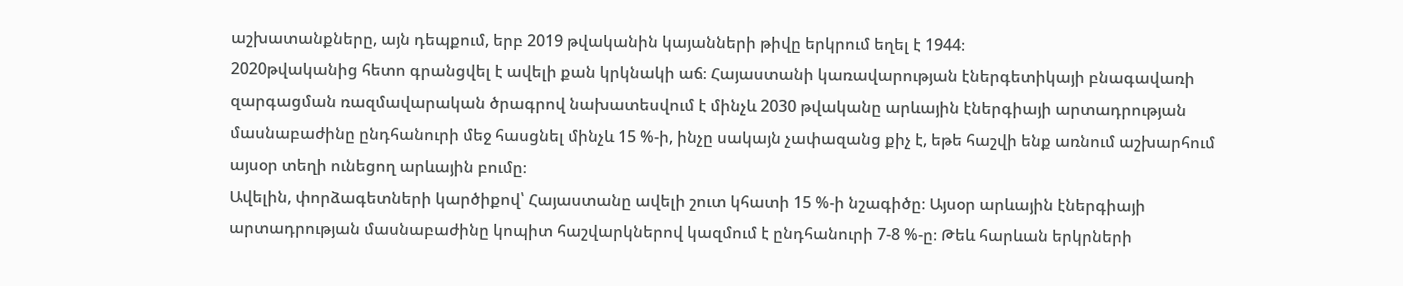աշխատանքները, այն դեպքում, երբ 2019 թվականին կայանների թիվը երկրում եղել է 1944։
2020թվականից հետո գրանցվել է ավելի քան կրկնակի աճ։ Հայաստանի կառավարության էներգետիկայի բնագավառի զարգացման ռազմավարական ծրագրով նախատեսվում է մինչև 2030 թվականը արևային էներգիայի արտադրության մասնաբաժինը ընդհանուրի մեջ հասցնել մինչև 15 %-ի, ինչը սակայն չափազանց քիչ է, եթե հաշվի ենք առնում աշխարհում այսօր տեղի ունեցող արևային բումը։
Ավելին, փորձագետների կարծիքով՝ Հայաստանը ավելի շուտ կհատի 15 %-ի նշագիծը։ Այսօր արևային էներգիայի արտադրության մասնաբաժինը կոպիտ հաշվարկներով կազմում է ընդհանուրի 7-8 %-ը։ Թեև հարևան երկրների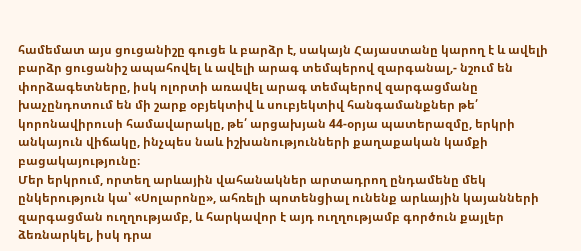համեմատ այս ցուցանիշը գուցե և բարձր է, սակայն Հայաստանը կարող է և ավելի բարձր ցուցանիշ ապահովել և ավելի արագ տեմպերով զարգանալ,- նշում են փորձագետները, իսկ ոլորտի առավել արագ տեմպերով զարգացմանը խաչընդոտում են մի շարք օբյեկտիվ և սուբյեկտիվ հանգամանքներ թե՛ կորոնավիրուսի համավարակը, թե՛ արցախյան 44-օրյա պատերազմը, երկրի անկայուն վիճակը, ինչպես նաև իշխանությունների քաղաքական կամքի բացակայությունը։
Մեր երկրում, որտեղ արևային վահանակներ արտադրող ընդամենը մեկ ընկերություն կա՝ «Սոլարոնը», ահռելի պոտենցիալ ունենք արևային կայանների զարգացման ուղղությամբ, և հարկավոր է այդ ուղղությամբ գործուն քայլեր ձեռնարկել, իսկ դրա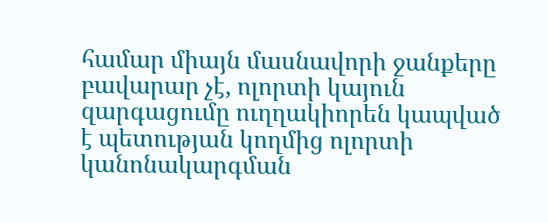համար միայն մասնավորի ջանքերը բավարար չէ, ոլորտի կայուն զարգացումը ուղղակիորեն կապված է պետության կողմից ոլորտի կանոնակարգման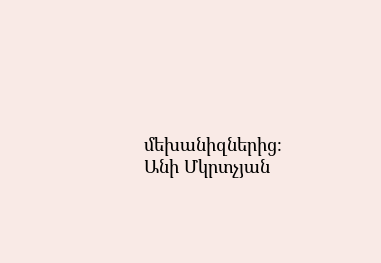մեխանիզներից։
Անի Մկրտչյան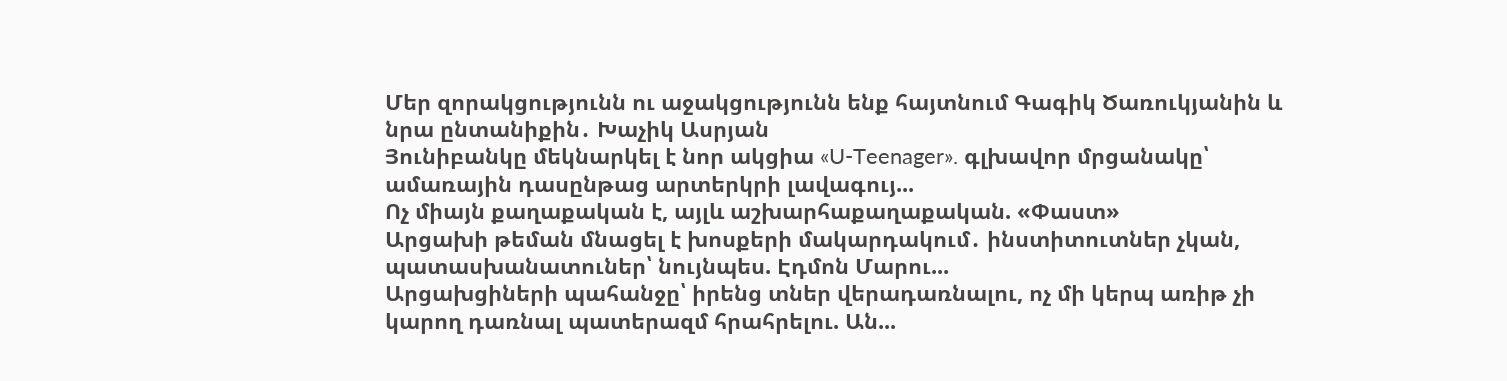Մեր զորակցությունն ու աջակցությունն ենք հայտնում Գագիկ Ծառուկյանին և նրա ընտանիքին․ Խաչիկ Ասրյան
Յունիբանկը մեկնարկել է նոր ակցիա «U-Teenager». գլխավոր մրցանակը՝ ամառային դասընթաց արտերկրի լավագույ...
Ոչ միայն քաղաքական է, այլև աշխարհաքաղաքական. «Փաստ»
Արցախի թեման մնացել է խոսքերի մակարդակում․ ինստիտուտներ չկան, պատասխանատուներ՝ նույնպես. Էդմոն Մարու...
Արցախցիների պահանջը՝ իրենց տներ վերադառնալու, ոչ մի կերպ առիթ չի կարող դառնալ պատերազմ հրահրելու. Ան...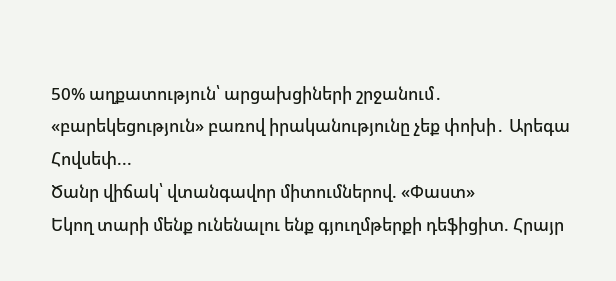50% աղքատություն՝ արցախցիների շրջանում․ «բարեկեցություն» բառով իրականությունը չեք փոխի․ Արեգա Հովսեփ...
Ծանր վիճակ՝ վտանգավոր միտումներով. «Փաստ»
Եկող տարի մենք ունենալու ենք գյուղմթերքի դեֆիցիտ. Հրայր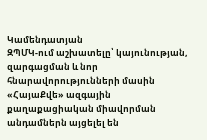Կամենդատյան
ԶՊՄԿ-ում աշխատելը՝ կայունության, զարգացման և նոր հնարավորությունների մասին
«ՀայաՔվե» ազգային քաղաքացիական միավորման անդամներն այցելել են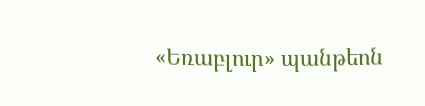«Եռաբլուր» պանթեոն